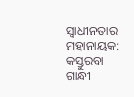ସ୍ବାଧୀନତାର ମହାନାୟକ: କସ୍ତୁରବା ଗାନ୍ଧୀ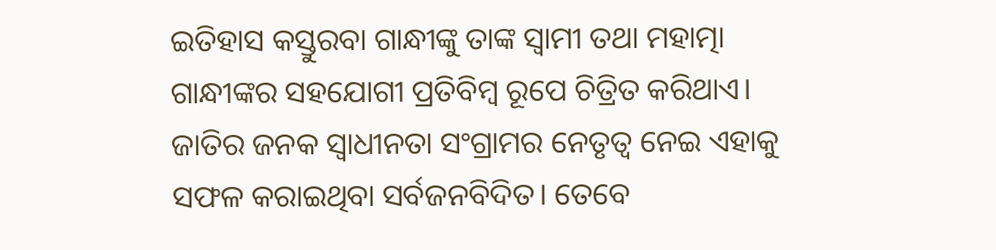ଇତିହାସ କସ୍ତୁରବା ଗାନ୍ଧୀଙ୍କୁ ତାଙ୍କ ସ୍ବାମୀ ତଥା ମହାତ୍ମା ଗାନ୍ଧୀଙ୍କର ସହଯୋଗୀ ପ୍ରତିବିମ୍ବ ରୂପେ ଚିତ୍ରିତ କରିଥାଏ। ଜାତିର ଜନକ ସ୍ବାଧୀନତା ସଂଗ୍ରାମର ନେତୃତ୍ବ ନେଇ ଏହାକୁ ସଫଳ କରାଇଥିବା ସର୍ବଜନବିଦିତ। ତେବେ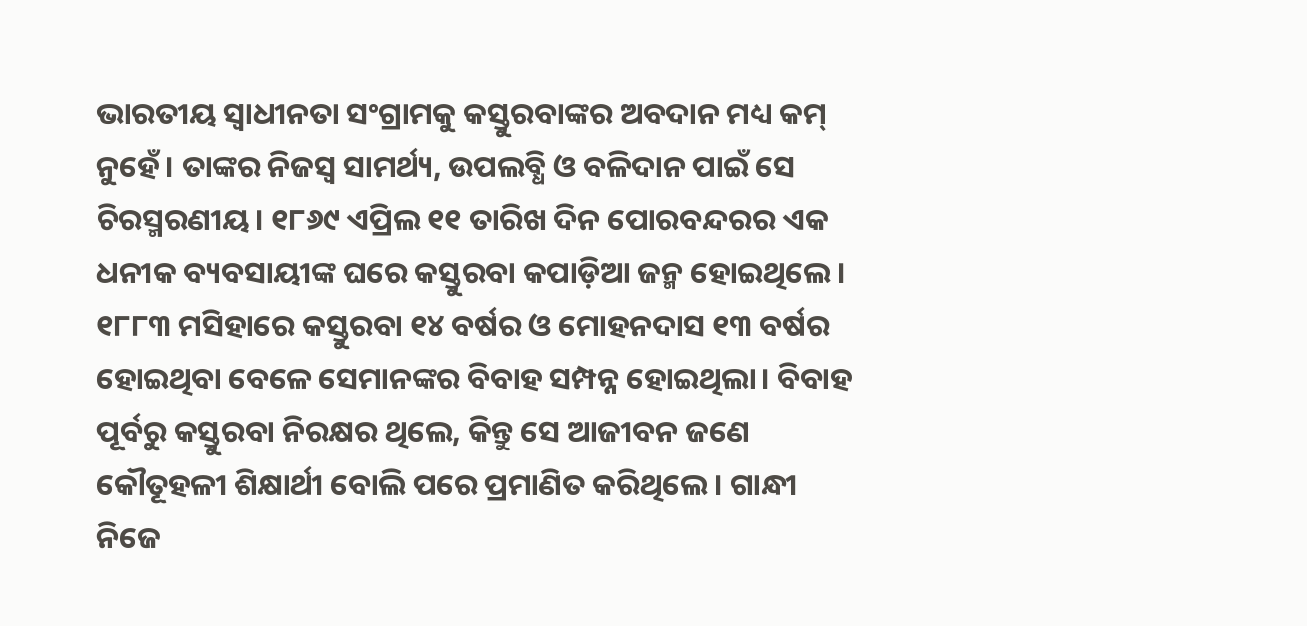ଭାରତୀୟ ସ୍ବାଧୀନତା ସଂଗ୍ରାମକୁ କସ୍ତୁରବାଙ୍କର ଅବଦାନ ମଧ୍ୟ କମ୍ ନୁହେଁ। ତାଙ୍କର ନିଜସ୍ବ ସାମର୍ଥ୍ୟ, ଉପଲବ୍ଧି ଓ ବଳିଦାନ ପାଇଁ ସେ ଚିରସ୍ମରଣୀୟ। ୧୮୬୯ ଏପ୍ରିଲ ୧୧ ତାରିଖ ଦିନ ପୋରବନ୍ଦରର ଏକ ଧନୀକ ବ୍ୟବସାୟୀଙ୍କ ଘରେ କସ୍ତୁରବା କପାଡ଼ିଆ ଜନ୍ମ ହୋଇଥିଲେ। ୧୮୮୩ ମସିହାରେ କସ୍ତୁରବା ୧୪ ବର୍ଷର ଓ ମୋହନଦାସ ୧୩ ବର୍ଷର ହୋଇଥିବା ବେଳେ ସେମାନଙ୍କର ବିବାହ ସମ୍ପନ୍ନ ହୋଇଥିଲା। ବିବାହ ପୂର୍ବରୁ କସ୍ତୁରବା ନିରକ୍ଷର ଥିଲେ, କିନ୍ତୁ ସେ ଆଜୀବନ ଜଣେ କୌତୂହଳୀ ଶିକ୍ଷାର୍ଥୀ ବୋଲି ପରେ ପ୍ରମାଣିତ କରିଥିଲେ। ଗାନ୍ଧୀ ନିଜେ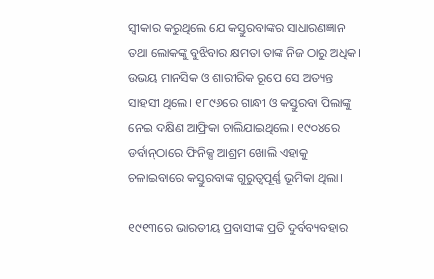ସ୍ବୀକାର କରୁଥିଲେ ଯେ କସ୍ତୁରବାଙ୍କର ସାଧାରଣଜ୍ଞାନ ତଥା ଲୋକଙ୍କୁ ବୁଝିବାର କ୍ଷମତା ତାଙ୍କ ନିଜ ଠାରୁ ଅଧିକ। ଉଭୟ ମାନସିକ ଓ ଶାରୀରିକ ରୂପେ ସେ ଅତ୍ୟନ୍ତ ସାହସୀ ଥିଲେ। ୧୮୯୬ରେ ଗାନ୍ଧୀ ଓ କସ୍ତୁରବା ପିଲାଙ୍କୁ ନେଇ ଦକ୍ଷିଣ ଆଫ୍ରିକା ଚାଲିଯାଇଥିଲେ। ୧୯୦୪ରେ ଡର୍ବାନ୍‍ଠାରେ ଫିନିକ୍ସ ଆଶ୍ରମ ଖୋଲି ଏହାକୁ ଚଳାଇବାରେ କସ୍ତୁରବାଙ୍କ ଗୁରୁତ୍ବପୂର୍ଣ୍ଣ ଭୂମିକା ଥିଲା।

୧୯୧୩ରେ ଭାରତୀୟ ପ୍ରବାସୀଙ୍କ ପ୍ରତି ଦୁର୍ବବ୍ୟବହାର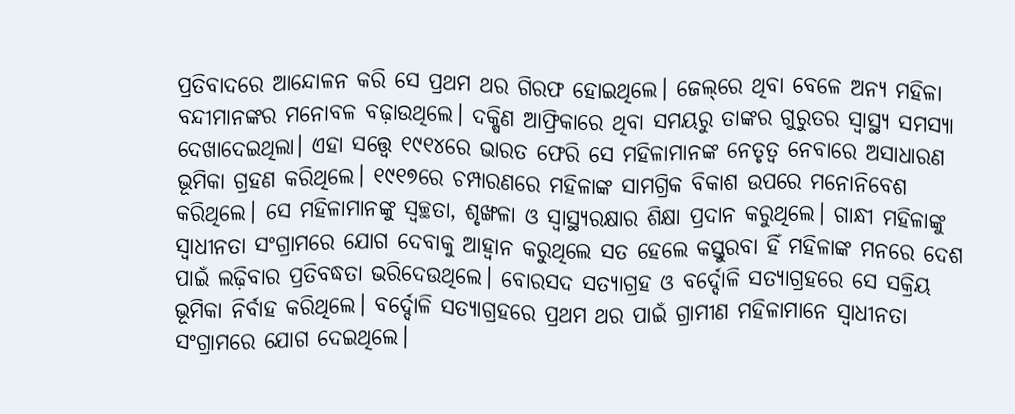ପ୍ରତିବାଦରେ ଆନ୍ଦୋଳନ କରି ସେ ପ୍ରଥମ ଥର ଗିରଫ ହୋଇଥିଲେ। ଜେଲ୍‌ରେ ଥିବା ବେଳେ ଅନ୍ୟ ମହିଳା ବନ୍ଦୀମାନଙ୍କର ମନୋବଳ ବଢ଼ାଉଥିଲେ। ଦକ୍ଷିଣ ଆଫ୍ରିକାରେ ଥିବା ସମୟରୁ ତାଙ୍କର ଗୁରୁତର ସ୍ବାସ୍ଥ୍ୟ ସମସ୍ୟା ଦେଖାଦେଇଥିଲା। ଏହା ସତ୍ତ୍ବେ ୧୯୧୪ରେ ଭାରତ ଫେରି ସେ ମହିଳାମାନଙ୍କ ନେତୃତ୍ବ ନେବାରେ ଅସାଧାରଣ ଭୂମିକା ଗ୍ରହଣ କରିଥିଲେ। ୧୯୧୭ରେ ଚମ୍ପାରଣରେ ମହିଳାଙ୍କ ସାମଗ୍ରିକ ବିକାଶ ଉପରେ ମନୋନିବେଶ କରିଥିଲେ। ସେ ମହିଳାମାନଙ୍କୁ ସ୍ବଚ୍ଛତା, ଶୃଙ୍ଖଳା ଓ ସ୍ବାସ୍ଥ୍ୟରକ୍ଷାର ଶିକ୍ଷା ପ୍ରଦାନ କରୁଥିଲେ। ଗାନ୍ଧୀ ମହିଳାଙ୍କୁ ସ୍ବାଧୀନତା ସଂଗ୍ରାମରେ ଯୋଗ ଦେବାକୁ ଆହ୍ବାନ କରୁଥିଲେ ସତ ହେଲେ କସ୍ତୁରବା ହିଁ ମହିଳାଙ୍କ ମନରେ ଦେଶ ପାଇଁ ଲଢ଼ିବାର ପ୍ରତିବଦ୍ଧତା ଭରିଦେଉଥିଲେ। ବୋରସଦ ସତ୍ୟାଗ୍ରହ ଓ ବର୍ଦ୍ଦୋଳି ସତ୍ୟାଗ୍ରହରେ ସେ ସକ୍ରିୟ ଭୂମିକା ନିର୍ବାହ କରିଥିଲେ। ବର୍ଦ୍ଦୋଳି ସତ୍ୟାଗ୍ରହରେ ପ୍ରଥମ ଥର ପାଇଁ ଗ୍ରାମୀଣ ମହିଳାମାନେ ସ୍ବାଧୀନତା ସଂଗ୍ରାମରେ ଯୋଗ ଦେଇଥିଲେ।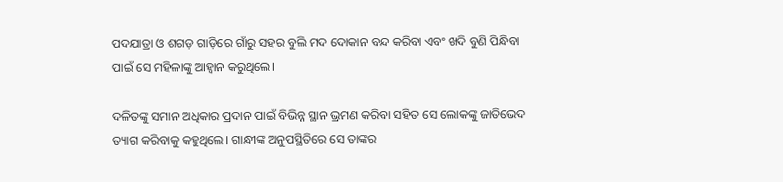ପଦଯାତ୍ରା ଓ ଶଗଡ଼ ଗାଡ଼ିରେ ଗାଁରୁ ସହର ବୁଲି ମଦ ଦୋକାନ ବନ୍ଦ କରିବା ଏବଂ ଖଦି ବୁଣି ପିନ୍ଧିବା ପାଇଁ ସେ ମହିଳାଙ୍କୁ ଆହ୍ବାନ କରୁଥିଲେ।

ଦଳିତଙ୍କୁ ସମାନ ଅଧିକାର ପ୍ରଦାନ ପାଇଁ ବିଭିନ୍ନ ସ୍ଥାନ ଭ୍ରମଣ କରିବା ସହିତ ସେ ଲୋକଙ୍କୁ ଜାତିଭେଦ ତ୍ୟାଗ କରିବାକୁ କହୁଥିଲେ। ଗାନ୍ଧୀଙ୍କ ଅନୁପସ୍ଥିତିରେ ସେ ତାଙ୍କର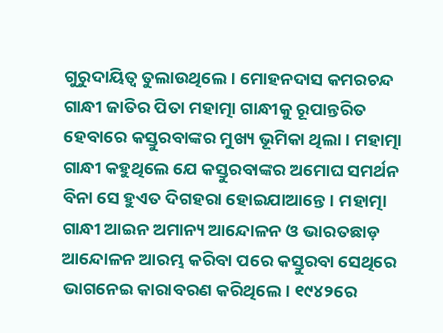ଗୁରୁଦାୟିତ୍ବ ତୁଲାଉଥିଲେ। ମୋହନଦାସ କମରଚନ୍ଦ ଗାନ୍ଧୀ ଜାତିର ପିତା ମହାତ୍ମା ଗାନ୍ଧୀକୁ ରୂପାନ୍ତରିତ ହେବାରେ କସ୍ତୁରବାଙ୍କର ମୁଖ୍ୟ ଭୂମିକା ଥିଲା। ମହାତ୍ମା ଗାନ୍ଧୀ କହୁଥିଲେ ଯେ କସ୍ତୁରବାଙ୍କର ଅମୋଘ ସମର୍ଥନ ବିନା ସେ ହୁଏତ ଦିଗହରା ହୋଇଯାଆନ୍ତେ। ମହାତ୍ମା ଗାନ୍ଧୀ ଆଇନ ଅମାନ୍ୟ ଆନ୍ଦୋଳନ ଓ ଭାରତଛାଡ଼ ଆନ୍ଦୋଳନ ଆରମ୍ଭ କରିବା ପରେ କସ୍ତୁରବା ସେଥିରେ ଭାଗନେଇ କାରାବରଣ କରିଥିଲେ। ୧୯୪୨ରେ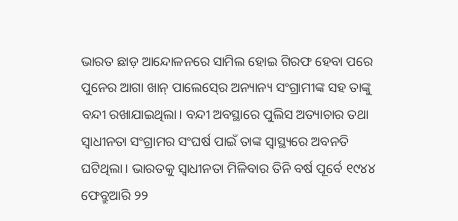ଭାରତ ଛାଡ଼ ଆନ୍ଦୋଳନରେ ସାମିଲ ହୋଇ ଗିରଫ ହେବା ପରେ ପୁନେର ଆଗା ଖାନ୍ ପାଲେସ୍‍ରେ ଅନ୍ୟାନ୍ୟ ସଂଗ୍ରାମୀଙ୍କ ସହ ତାଙ୍କୁ ବନ୍ଦୀ ରଖାଯାଇଥିଲା। ବନ୍ଦୀ ଅବସ୍ଥାରେ ପୁଲିସ ଅତ୍ୟାଚାର ତଥା ସ୍ବାଧୀନତା ସଂଗ୍ରାମର ସଂଘର୍ଷ ପାଇଁ ତାଙ୍କ ସ୍ବାସ୍ଥ୍ୟରେ ଅବନତି ଘଟିଥିଲା। ଭାରତକୁ ସ୍ବାଧୀନତା ମିଳିବାର ତିନି ବର୍ଷ ପୂର୍ବେ ୧୯୪୪ ଫେବ୍ରୁଆରି ୨୨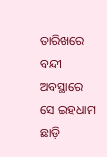ତାରିଖରେ ବନ୍ଦୀ ଅବସ୍ଥାରେ ସେ ଇହଧାମ ଛାଡ଼ି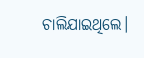ଚାଲିଯାଇଥିଲେ।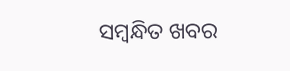ସମ୍ବନ୍ଧିତ ଖବର